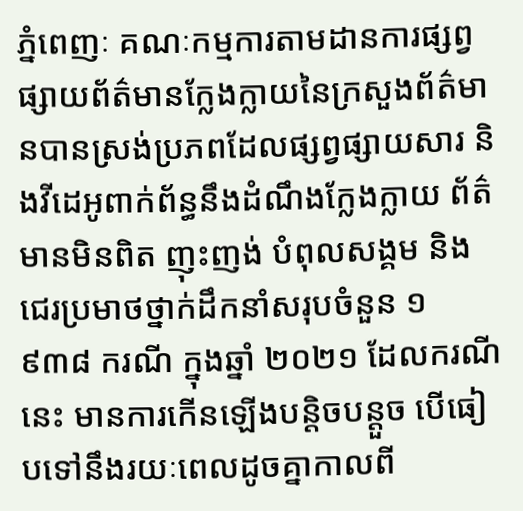ភ្នំពេញៈ គណៈកម្មការតាមដានការផ្សព្វផ្សាយព័ត៌មានក្លែងក្លាយនៃក្រសួងព័ត៌មានបានស្រង់ប្រភពដែលផ្សព្វផ្សាយសារ និងវីដេអូពាក់ព័ន្ធនឹងដំណឹងក្លែងក្លាយ ព័ត៌មានមិនពិត ញុះញង់ បំពុលសង្គម និងជេរប្រមាថថ្នាក់ដឹកនាំសរុបចំនួន ១ ៩៣៨ ករណី ក្នុងឆ្នាំ ២០២១ ដែលករណីនេះ មានការកើនឡើងបន្តិចបន្តួច បើធៀបទៅនឹងរយៈពេលដូចគ្នាកាលពី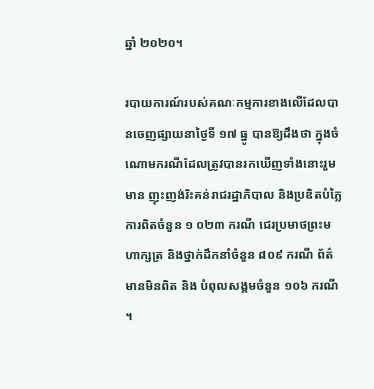ឆ្នាំ ២០២០។

របាយការណ៍របស់គណៈកម្មការខាងលើដែលបានចេញផ្សាយនាថ្ងៃទី ១៧ ធ្នូ បានឱ្យដឹងថា ក្នុងចំណោមករណីដែលត្រូវបានរកឃើញទាំងនោះរួមមាន ញុះញង់រិះគន់រាជរដ្ឋាភិបាល និងប្រឌិតបំភ្លៃការពិតចំនួន ១ ០២៣ ករណី ជេរប្រមាថព្រះមហាក្សត្រ និងថ្នាក់ដឹកនាំចំនួន ៨០៩ ករណី ព័ត៌មានមិនពិត និង បំពុលសង្គមចំនួន ១០៦ ករណី។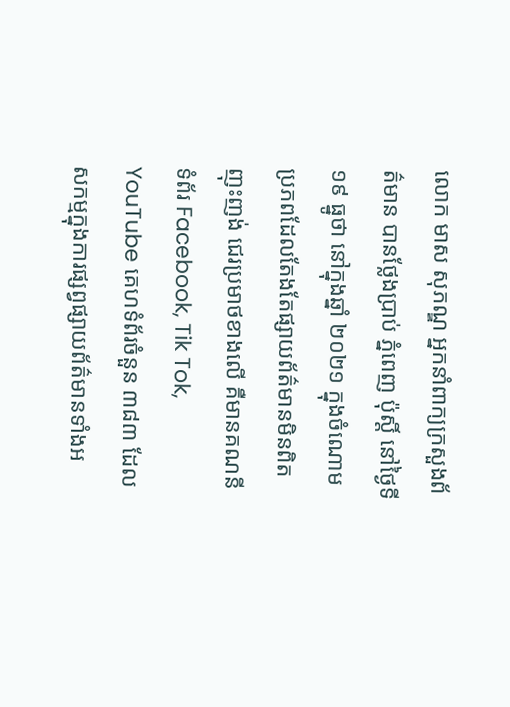លោក មាស សុភណ្ឌ អ្នកនាំពាក្យក្រសួងព័ត៌មាន បានថ្លែងប្រាប់ ភ្នំពេញ ប៉ុស្តិ៍ នៅថ្ងៃទី ១៩ ធ្នូថា នៅក្នុងឆ្នាំ ២០២១ ក្នុងចំណោមប្រភពដែលតែងតែផ្សាយព័ត៌មានមិនពិត ញុះញង់ ជេរប្រមាថខាងលើ គឺមានគណនី ទំព័រ Facebook, Tik Tok, YouTube គេហទំព័រចំនួន ៣៨៣ ដែលសកម្មក្នុងការផ្សព្វផ្សាយព័ត៌មានទាំងអ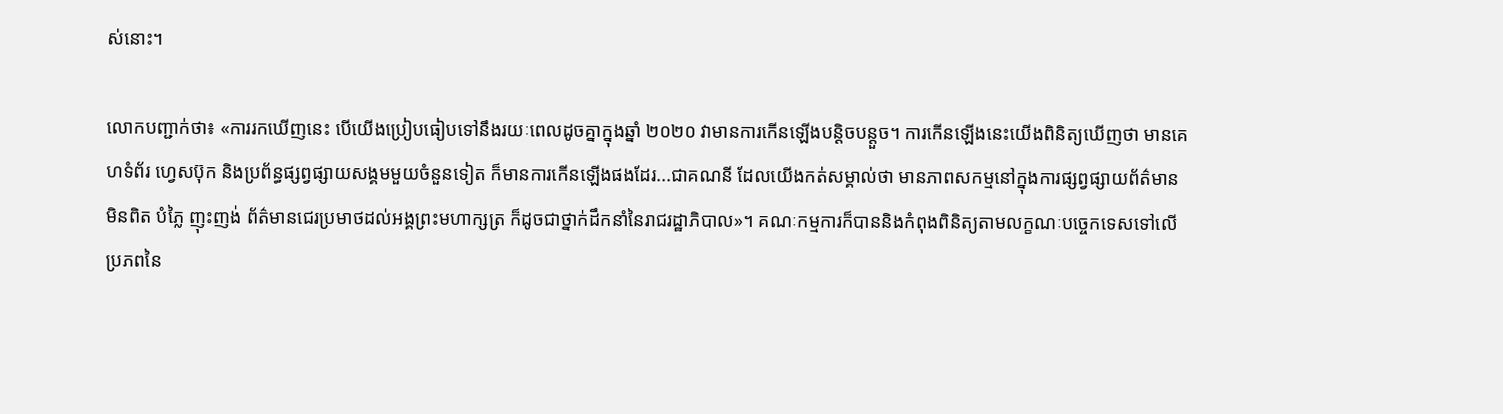ស់នោះ។

លោកបញ្ជាក់ថា៖ «ការរកឃើញនេះ បើយើងប្រៀបធៀបទៅនឹងរយៈពេលដូចគ្នាក្នុងឆ្នាំ ២០២០ វាមានការកើនឡើងបន្តិចបន្តួច។ ការកើនឡើងនេះយើងពិនិត្យឃើញថា មានគេហទំព័រ ហ្វេសប៊ុក និងប្រព័ន្ធផ្សព្វផ្សាយសង្គមមួយចំនួនទៀត ក៏មានការកើនឡើងផងដែរ...ជាគណនី ដែលយើងកត់សម្គាល់ថា មានភាពសកម្មនៅក្នុងការផ្សព្វផ្សាយព័ត៌មានមិនពិត បំភ្លៃ ញុះញង់ ព័ត៌មានជេរប្រមាថដល់អង្គព្រះមហាក្សត្រ ក៏ដូចជាថ្នាក់ដឹកនាំនៃរាជរដ្ឋាភិបាល»។ គណៈកម្មការក៏បាននិងកំពុងពិនិត្យតាមលក្ខណៈបច្ចេកទេសទៅលើប្រភពនៃ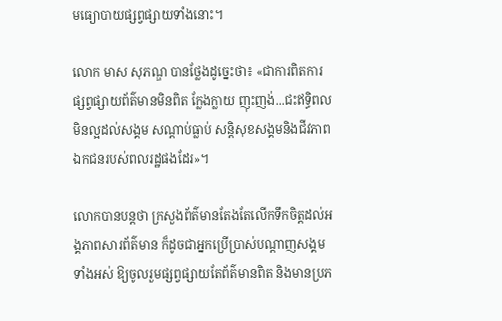មធ្យោបាយផ្សព្វផ្សាយទាំងនោះ។

លោក មាស សុភណ្ឌ បានថ្លែងដូច្នេះថា៖ «ជាការពិតការផ្សព្វផ្សាយព័ត៌មានមិនពិត ក្លែងក្លាយ ញុះញង់...ជះឥទ្ធិពលមិនល្អដល់សង្គម សណ្តាប់ធ្លាប់ សន្តិសុខសង្គមនិងជីវភាពឯកជនរបស់ពលរដ្ឋផងដែរ»។

លោកបានបន្តថា ក្រសួងព័ត៌មានតែងតែលើកទឹកចិត្តដល់អង្គភាពសារព័ត៌មាន ក៏ដូចជាអ្នកប្រើប្រាស់បណ្តាញសង្គមទាំងអស់ ឱ្យចូលរួមផ្សព្វផ្សាយតែព័ត៌មានពិត និងមានប្រភ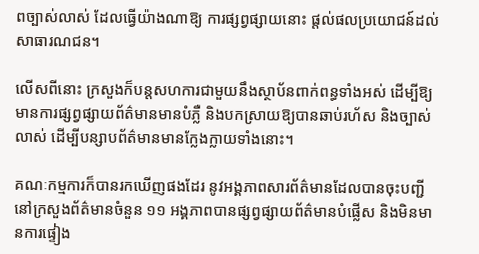ពច្បាស់លាស់ ដែលធ្វើយ៉ាងណាឱ្យ ការផ្សព្វផ្សាយនោះ ផ្តល់ផលប្រយោជន៍ដល់សាធារណជន។

លើសពីនោះ ក្រសួងក៏បន្តសហការជាមួយនឹងស្ថាប័នពាក់ពន្ធទាំងអស់ ដើម្បីឱ្យមានការផ្សព្វផ្សាយព័ត៌មានមានបំភ្លឺ និងបកស្រាយឱ្យបានឆាប់រហ័ស និងច្បាស់លាស់ ដើម្បីបន្សាបព័ត៌មានមានក្លែងក្លាយទាំងនោះ។

គណៈកម្មការក៏បានរកឃើញផងដែរ នូវអង្គភាពសារព័ត៌មានដែលបានចុះបញ្ជីនៅក្រសួងព័ត៌មានចំនួន ១១ អង្គភាពបានផ្សព្វផ្សាយព័ត៌មានបំផ្លើស និងមិនមានការផ្ទៀង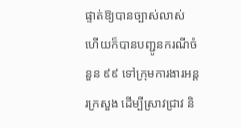ផ្ទាត់ឱ្យបានច្បាស់លាស់ ហើយក៏បានបញ្ជូនករណីចំនួន ៩៩ ទៅក្រុមការងារអន្តរក្រសួង ដើម្បីស្រាវជ្រាវ និ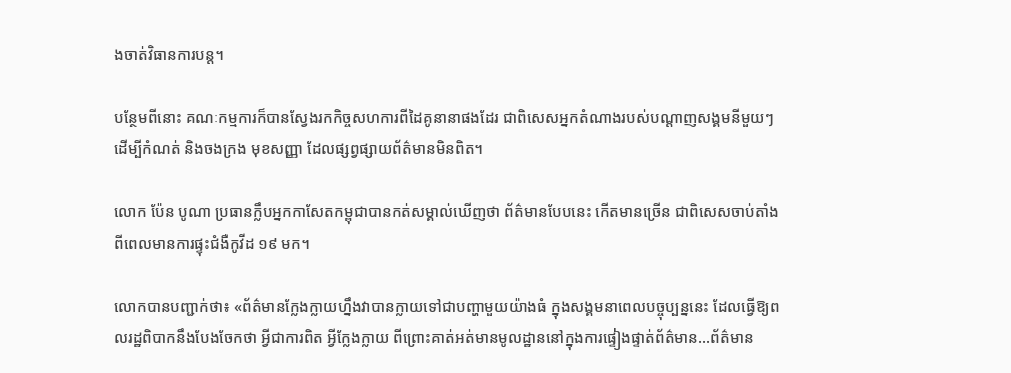ងចាត់វិធានការបន្ត។

បន្ថែមពីនោះ គណៈកម្មការក៏បានស្វែងរកកិច្ចសហការពីដៃគូនានាផងដែរ ជាពិសេសអ្នកតំណាងរបស់បណ្តាញសង្គមនីមួយៗ ដើម្បីកំណត់ និងចងក្រង មុខសញ្ញា ដែលផ្សព្វផ្សាយព័ត៌មានមិនពិត។

លោក ប៉ែន បូណា ប្រធានក្លឹបអ្នកកាសែតកម្ពុជាបានកត់សម្គាល់ឃើញថា ព័ត៌មានបែបនេះ កើតមានច្រើន ជាពិសេសចាប់តាំងពីពេលមានការផ្ទុះជំងឺកូវីដ ១៩ មក។

លោកបានបញ្ជាក់ថា៖ «ព័ត៌មានក្លែងក្លាយហ្នឹងវាបានក្លាយទៅជាបញ្ហាមួយយ៉ាងធំ ក្នុងសង្គមនាពេលបច្ចុប្បន្ននេះ ដែលធ្វើឱ្យពលរដ្ឋពិបាកនឹងបែងចែកថា អ្វីជាការពិត អ្វីក្លែងក្លាយ ពីព្រោះគាត់អត់មានមូលដ្ឋាននៅក្នុងការផ្ទៀងផ្ទាត់ព័ត៌មាន...ព័ត៌មាន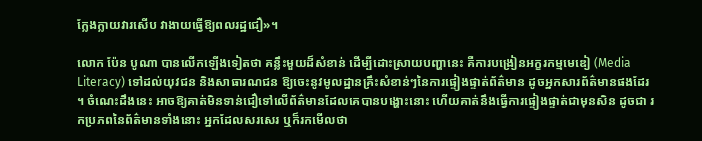ក្លែងក្លាយវារសើប វាងាយធ្វើឱ្យពលរដ្ឋជឿ»។

លោក ប៉ែន បូណា បានលើកឡើងទៀតថា គន្លឹះមួយដ៏សំខាន់ ដើម្បីដោះស្រាយបញ្ហានេះ គឺការបង្រៀនអក្ខរកម្មមេឌៀ (Media Literacy) ទៅដល់យុវជន និងសាធារណជន ឱ្យចេះនូវមូលដ្ឋានគ្រឹះសំខាន់ៗនៃការផ្ទៀងផ្ទាត់ព័ត៌មាន ដូចអ្នកសារព័ត៌មានផងដែរ។ ចំណេះដឹងនេះ អាចឱ្យគាត់មិនទាន់ជឿទៅលើព័ត៌មានដែលគេបានបង្ហោះនោះ ហើយគាត់នឹងធ្វើការផ្ទៀងផ្ទាត់ជាមុនសិន ដូចជា រកប្រភពនៃព័ត៌មានទាំងនោះ អ្នកដែលសរសេរ ឬក៏រកមើលថា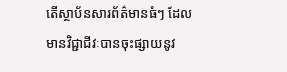តើស្ថាប័នសារព័ត៌មានធំៗ ដែលមានវិជ្ជាជីវៈបានចុះផ្សាយនូវ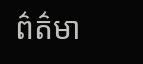ព៌ត៌មា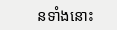នទាំងនោះ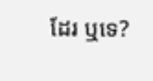ដែរ ឬទេ?